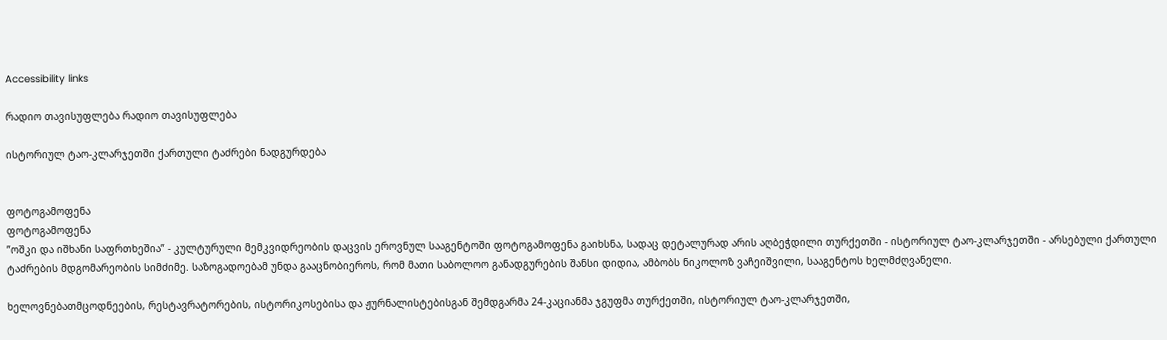Accessibility links

რადიო თავისუფლება რადიო თავისუფლება

ისტორიულ ტაო-კლარჯეთში ქართული ტაძრები ნადგურდება


ფოტოგამოფენა
ფოტოგამოფენა
”ოშკი და იშხანი საფრთხეშია” - კულტურული მემკვიდრეობის დაცვის ეროვნულ სააგენტოში ფოტოგამოფენა გაიხსნა, სადაც დეტალურად არის აღბეჭდილი თურქეთში - ისტორიულ ტაო-კლარჯეთში - არსებული ქართული ტაძრების მდგომარეობის სიმძიმე. საზოგადოებამ უნდა გააცნობიეროს, რომ მათი საბოლოო განადგურების შანსი დიდია, ამბობს ნიკოლოზ ვაჩეიშვილი, სააგენტოს ხელმძღვანელი.

ხელოვნებათმცოდნეების, რესტავრატორების, ისტორიკოსებისა და ჟურნალისტებისგან შემდგარმა 24-კაციანმა ჯგუფმა თურქეთში, ისტორიულ ტაო-კლარჯეთში,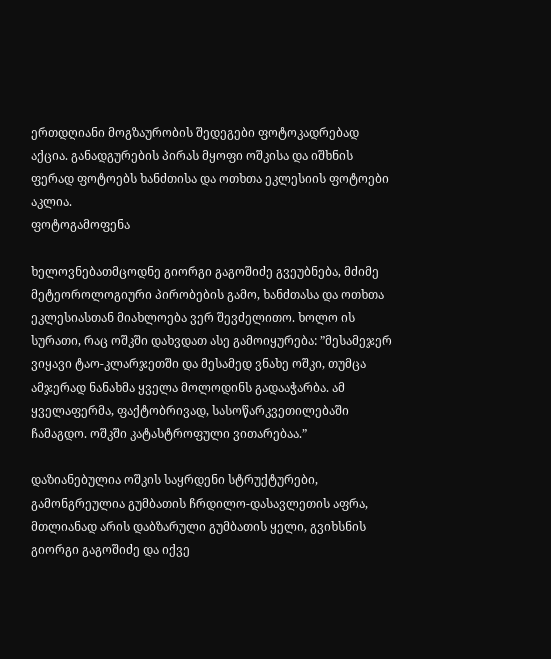ერთდღიანი მოგზაურობის შედეგები ფოტოკადრებად აქცია. განადგურების პირას მყოფი ოშკისა და იშხნის ფერად ფოტოებს ხანძთისა და ოთხთა ეკლესიის ფოტოები აკლია.
ფოტოგამოფენა

ხელოვნებათმცოდნე გიორგი გაგოშიძე გვეუბნება, მძიმე მეტეოროლოგიური პირობების გამო, ხანძთასა და ოთხთა ეკლესიასთან მიახლოება ვერ შევძელითო. ხოლო ის სურათი, რაც ოშკში დახვდათ ასე გამოიყურება: ”მესამეჯერ ვიყავი ტაო-კლარჯეთში და მესამედ ვნახე ოშკი, თუმცა ამჯერად ნანახმა ყველა მოლოდინს გადააჭარბა. ამ ყველაფერმა, ფაქტობრივად, სასოწარკვეთილებაში ჩამაგდო. ოშკში კატასტროფული ვითარებაა.”

დაზიანებულია ოშკის საყრდენი სტრუქტურები, გამონგრეულია გუმბათის ჩრდილო-დასავლეთის აფრა, მთლიანად არის დაბზარული გუმბათის ყელი, გვიხსნის გიორგი გაგოშიძე და იქვე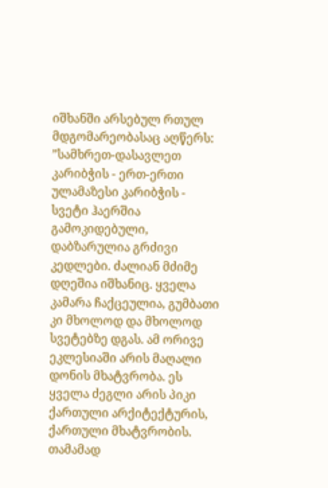იშხანში არსებულ რთულ მდგომარეობასაც აღწერს: ”სამხრეთ-დასავლეთ კარიბჭის - ერთ-ერთი ულამაზესი კარიბჭის - სვეტი ჰაერშია გამოკიდებული, დაბზარულია გრძივი კედლები. ძალიან მძიმე დღეშია იშხანიც. ყველა კამარა ჩაქცეულია, გუმბათი კი მხოლოდ და მხოლოდ სვეტებზე დგას. ამ ორივე ეკლესიაში არის მაღალი დონის მხატვრობა. ეს ყველა ძეგლი არის პიკი ქართული არქიტექტურის, ქართული მხატვრობის. თამამად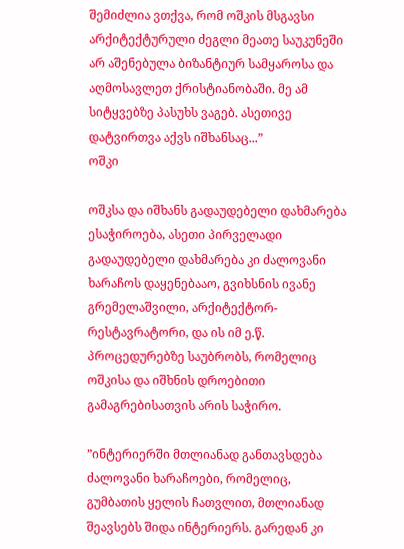შემიძლია ვთქვა, რომ ოშკის მსგავსი არქიტექტურული ძეგლი მეათე საუკუნეში არ აშენებულა ბიზანტიურ სამყაროსა და აღმოსავლეთ ქრისტიანობაში. მე ამ სიტყვებზე პასუხს ვაგებ. ასეთივე დატვირთვა აქვს იშხანსაც...”
ოშკი

ოშკსა და იშხანს გადაუდებელი დახმარება ესაჭიროება, ასეთი პირველადი გადაუდებელი დახმარება კი ძალოვანი ხარაჩოს დაყენებააო, გვიხსნის ივანე გრემელაშვილი, არქიტექტორ-რესტავრატორი, და ის იმ ე.წ. პროცედურებზე საუბრობს, რომელიც ოშკისა და იშხნის დროებითი გამაგრებისათვის არის საჭირო.

”ინტერიერში მთლიანად განთავსდება ძალოვანი ხარაჩოები, რომელიც, გუმბათის ყელის ჩათვლით, მთლიანად შეავსებს შიდა ინტერიერს. გარედან კი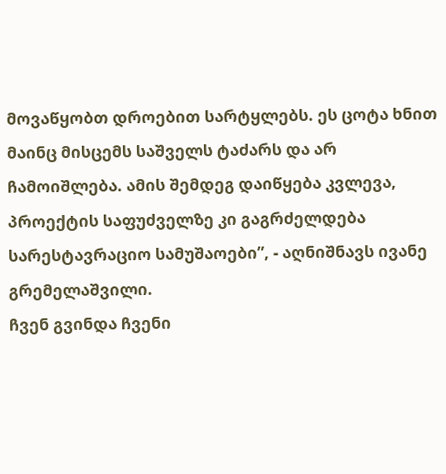მოვაწყობთ დროებით სარტყლებს. ეს ცოტა ხნით მაინც მისცემს საშველს ტაძარს და არ ჩამოიშლება. ამის შემდეგ დაიწყება კვლევა, პროექტის საფუძველზე კი გაგრძელდება სარესტავრაციო სამუშაოები”, - აღნიშნავს ივანე გრემელაშვილი.
ჩვენ გვინდა ჩვენი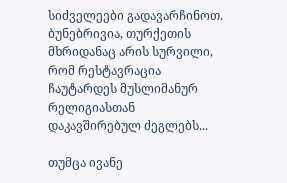სიძველეები გადავარჩინოთ. ბუნებრივია, თურქეთის მხრიდანაც არის სურვილი, რომ რესტავრაცია ჩაუტარდეს მუსლიმანურ რელიგიასთან დაკავშირებულ ძეგლებს...

თუმცა ივანე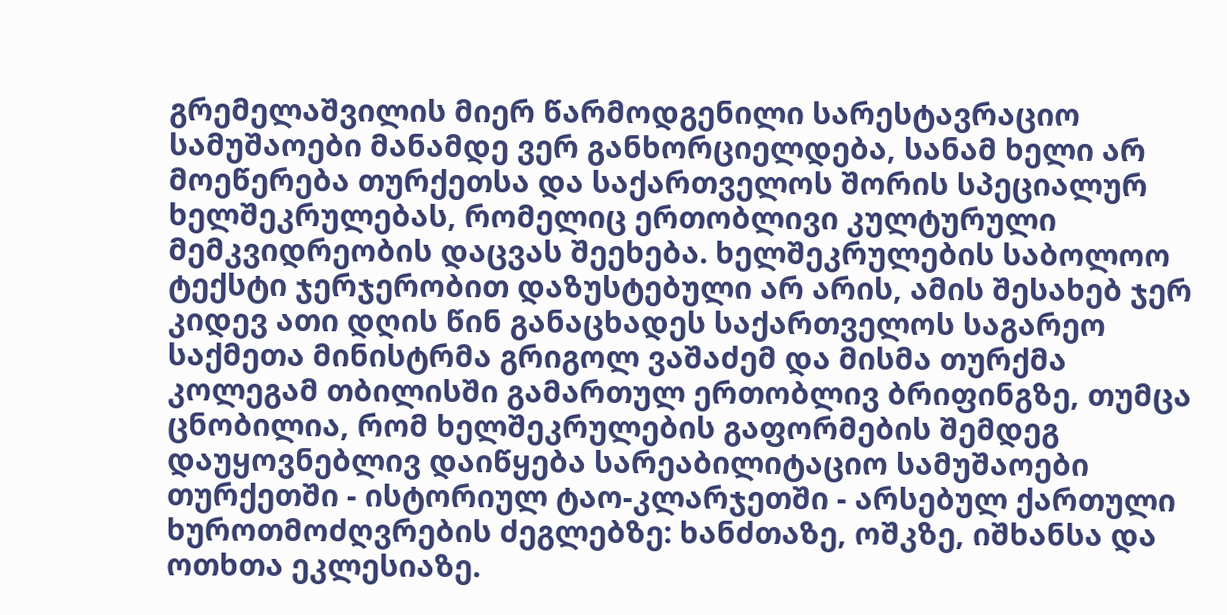გრემელაშვილის მიერ წარმოდგენილი სარესტავრაციო სამუშაოები მანამდე ვერ განხორციელდება, სანამ ხელი არ მოეწერება თურქეთსა და საქართველოს შორის სპეციალურ ხელშეკრულებას, რომელიც ერთობლივი კულტურული მემკვიდრეობის დაცვას შეეხება. ხელშეკრულების საბოლოო ტექსტი ჯერჯერობით დაზუსტებული არ არის, ამის შესახებ ჯერ კიდევ ათი დღის წინ განაცხადეს საქართველოს საგარეო საქმეთა მინისტრმა გრიგოლ ვაშაძემ და მისმა თურქმა კოლეგამ თბილისში გამართულ ერთობლივ ბრიფინგზე, თუმცა ცნობილია, რომ ხელშეკრულების გაფორმების შემდეგ დაუყოვნებლივ დაიწყება სარეაბილიტაციო სამუშაოები თურქეთში - ისტორიულ ტაო-კლარჯეთში - არსებულ ქართული ხუროთმოძღვრების ძეგლებზე: ხანძთაზე, ოშკზე, იშხანსა და ოთხთა ეკლესიაზე.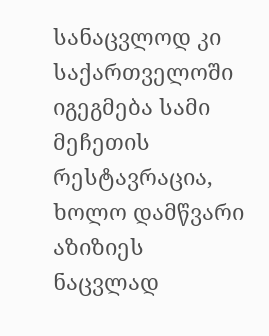სანაცვლოდ კი საქართველოში იგეგმება სამი მეჩეთის რესტავრაცია, ხოლო დამწვარი აზიზიეს ნაცვლად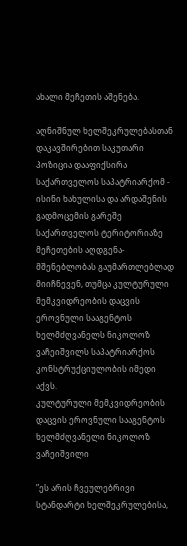ახალი მეჩეთის აშენება.

აღნიშნულ ხელშეკრულებასთან დაკავშირებით საკუთარი პოზიცია დააფიქსირა საქართველოს საპატრიარქომ - ისინი ხახულისა და არდაშენის გადმოცემის გარეშე საქართველოს ტერიტორიაზე მეჩეთების აღდგენა-მშენებლობას გაუმართლებლად მიიჩნევენ, თუმცა კულტურული მემკვიდრეობის დაცვის ეროვნული სააგენტოს ხელმძღვანელს ნიკოლოზ ვაჩეიშვილს საპატრიარქოს კონსტრუქციულობის იმედი აქვს.
კულტურული მემკვიდრეობის დაცვის ეროვნული სააგენტოს ხელმძღვანელი ნიკოლოზ ვაჩეიშვილი

”ეს არის ჩვეულებრივი სტანდარტი ხელშეკრულებისა,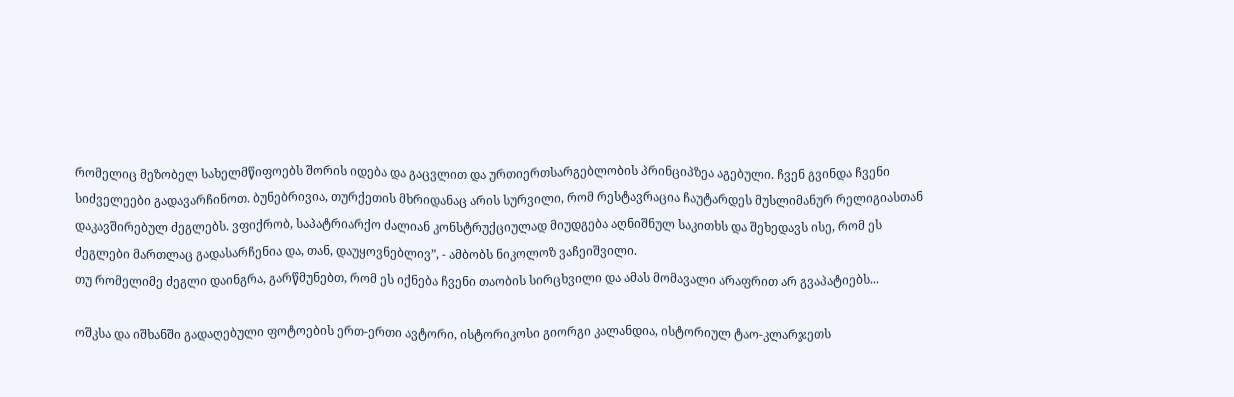რომელიც მეზობელ სახელმწიფოებს შორის იდება და გაცვლით და ურთიერთსარგებლობის პრინციპზეა აგებული. ჩვენ გვინდა ჩვენი სიძველეები გადავარჩინოთ. ბუნებრივია, თურქეთის მხრიდანაც არის სურვილი, რომ რესტავრაცია ჩაუტარდეს მუსლიმანურ რელიგიასთან დაკავშირებულ ძეგლებს. ვფიქრობ, საპატრიარქო ძალიან კონსტრუქციულად მიუდგება აღნიშნულ საკითხს და შეხედავს ისე, რომ ეს ძეგლები მართლაც გადასარჩენია და, თან, დაუყოვნებლივ”, - ამბობს ნიკოლოზ ვაჩეიშვილი.
თუ რომელიმე ძეგლი დაინგრა, გარწმუნებთ, რომ ეს იქნება ჩვენი თაობის სირცხვილი და ამას მომავალი არაფრით არ გვაპატიებს...

ოშკსა და იშხანში გადაღებული ფოტოების ერთ-ერთი ავტორი, ისტორიკოსი გიორგი კალანდია, ისტორიულ ტაო-კლარჯეთს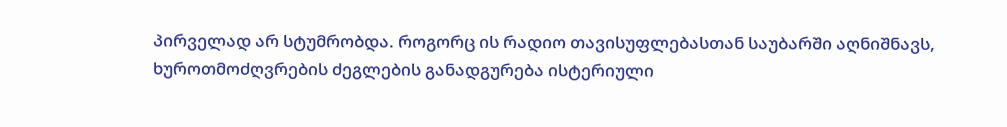პირველად არ სტუმრობდა. როგორც ის რადიო თავისუფლებასთან საუბარში აღნიშნავს, ხუროთმოძღვრების ძეგლების განადგურება ისტერიული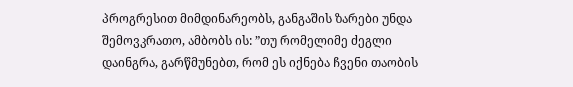პროგრესით მიმდინარეობს, განგაშის ზარები უნდა შემოვკრათო, ამბობს ის: ”თუ რომელიმე ძეგლი დაინგრა, გარწმუნებთ, რომ ეს იქნება ჩვენი თაობის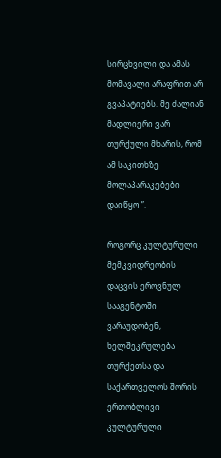სირცხვილი და ამას მომავალი არაფრით არ გვაპატიებს. მე ძალიან მადლიერი ვარ თურქული მხარის, რომ ამ საკითხზე მოლაპარაკებები დაიწყო ”.

როგორც კულტურული მემკვიდრეობის დაცვის ეროვნულ სააგენტოში ვარაუდობენ, ხელშეკრულება თურქეთსა და საქართველოს შორის ერთობლივი კულტურული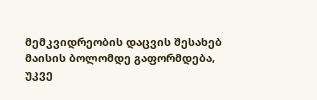მემკვიდრეობის დაცვის შესახებ მაისის ბოლომდე გაფორმდება, უკვე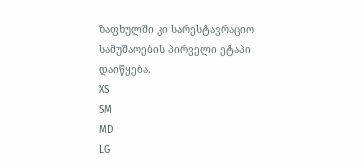ზაფხულში კი სარესტავრაციო სამუშაოების პირველი ეტაპი დაიწყება.
XS
SM
MD
LG